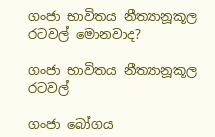ගංජා භාවිතය නීත්‍යානූකූල රටවල් මොනවාද?

ගංජා භාවිතය නීත්‍යානූකූල රටවල්

ගංජා බෝගය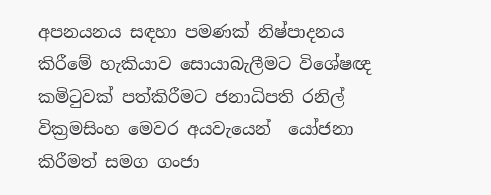අපනයනය සඳහා පමණක් නිෂ්පාදනය කිරීමේ හැකියාව සොයාබැලීමට විශේෂඥ කමිටුවක් පත්කිරීමට ජනාධිපති රනිල් වික්‍රමසිංහ මෙවර අයවැයෙන්  යෝජනා කිරීමත් සමග ගංජා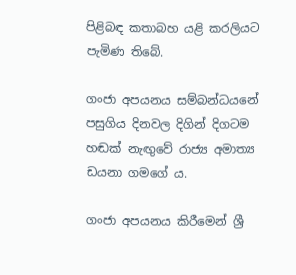පිළිබඳ කතාබහ යළි කරලියට පැමිණ තිබේ.

ගංජා අපයනය සම්බන්ධයනේ පසුගිය දිනවල දිගින් දිගටම හඬක් නැඟුවේ රාජ්‍ය අමාත්‍ය ඩයනා ගමගේ ය.

ගංජා අපයනය කිරීමෙන් ශ්‍රී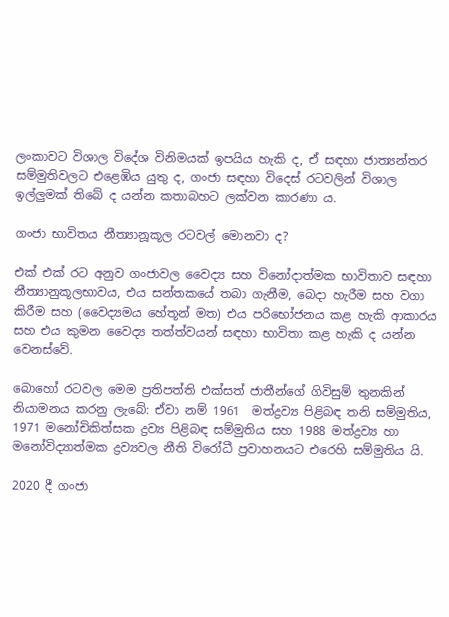ලංකාවට විශාල විදේශ විනිමයක් ඉපයිය හැකි ද, ඒ සඳහා ජාත්‍යන්තර සම්මුතිවලට එළෙඹිය යුතු ද, ගංජා සඳහා විදෙස් රටවලින් විශාල ඉල්ලුමක් තිබේ ද යන්න කතාබහට ලක්වන කාරණා ය.

ගංජා භාවිතය නීත්‍යානූකූල රටවල් මොනවා ද?

එක් එක් රට අනුව ගංජාවල වෛද්‍ය සහ විනෝදාත්මක භාවිතාව සඳහා නීත්‍යානුකූලභාවය, එය සන්තකයේ තබා ගැනීම, බෙදා හැරීම සහ වගා කිරීම සහ (වෛද්‍යමය හේතූන් මත) එය පරිභෝජනය කළ හැකි ආකාරය සහ එය කුමන වෛද්‍ය තත්ත්වයන් සඳහා භාවිතා කළ හැකි ද යන්න වෙනස්වේ.

බොහෝ රටවල මෙම ප්‍රතිපත්ති එක්සත් ජාතීන්ගේ ගිවිසුම් තුනකින් නියාමනය කරනු ලැබේ: ඒවා නම් 1961  මත්ද්‍රව්‍ය පිළිබඳ තනි සම්මුතිය, 1971 මනෝචිකිත්සක ද්‍රව්‍ය පිළිබඳ සම්මුතිය සහ 1988 මත්ද්‍රව්‍ය හා මනෝවිද්‍යාත්මක ද්‍රව්‍යවල නීති විරෝධී ප්‍රවාහනයට එරෙහි සම්මුතිය යි.

2020 දී ගංජා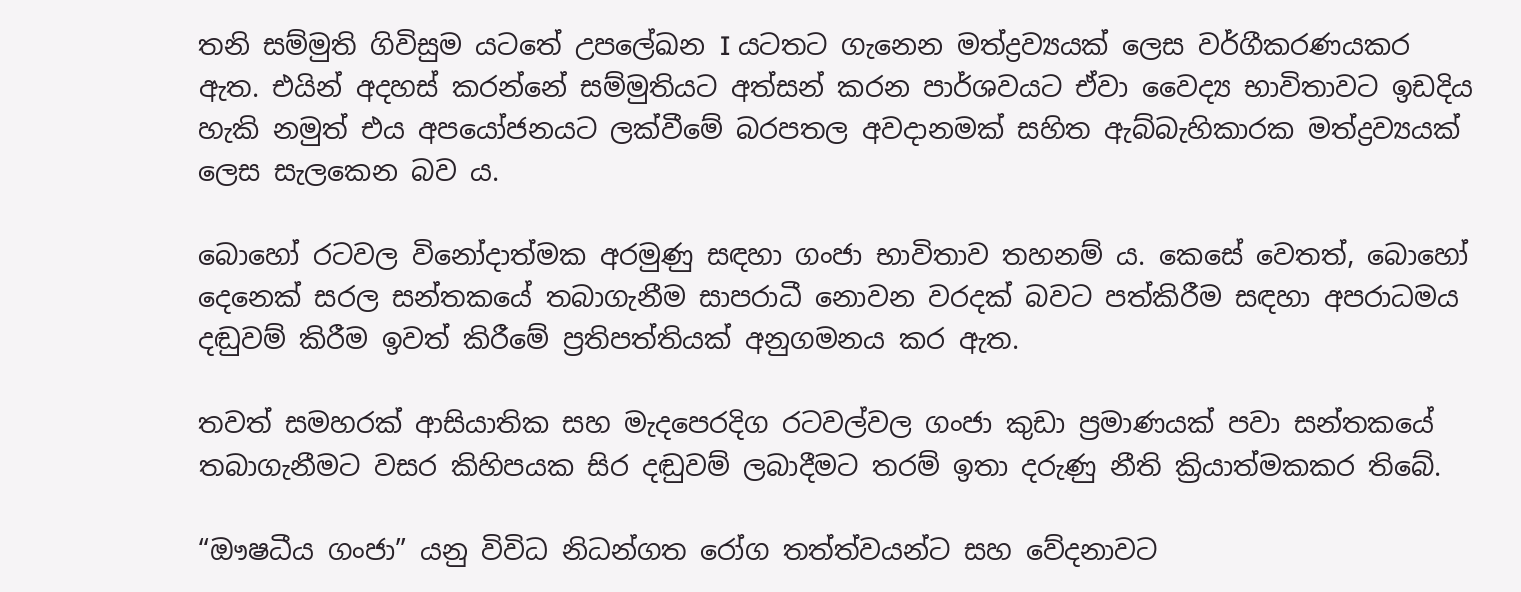තනි සම්මුති ගිවිසුම යටතේ උපලේඛන I යටතට ගැනෙන මත්ද්‍රව්‍යයක් ලෙස වර්ගීකරණයකර ඇත. එයින් අදහස් කරන්නේ සම්මුතියට අත්සන් කරන පාර්ශවයට ඒවා වෛද්‍ය භාවිතාවට ඉඩදිය හැකි නමුත් එය අපයෝජනයට ලක්වීමේ බරපතල අවදානමක් සහිත ඇබ්බැහිකාරක මත්ද්‍රව්‍යයක් ලෙස සැලකෙන බව ය.

බොහෝ රටවල විනෝදාත්මක අරමුණු සඳහා ගංජා භාවිතාව තහනම් ය. කෙසේ වෙතත්, බොහෝ දෙනෙක් සරල සන්තකයේ තබාගැනීම සාපරාධී නොවන වරදක් බවට පත්කිරීම සඳහා අපරාධමය දඬුවම් කිරීම ඉවත් කිරීමේ ප්‍රතිපත්තියක් අනුගමනය කර ඇත.

තවත් සමහරක් ආසියාතික සහ මැදපෙරදිග රටවල්වල ගංජා කුඩා ප්‍රමාණයක් පවා සන්තකයේ තබාගැනීමට වසර කිහිපයක සිර දඬුවම් ලබාදීමට තරම් ඉතා දරුණු නීති ක්‍රියාත්මකකර තිබේ.

“ඖෂධීය ගංජා” යනු විවිධ නිධන්ගත රෝග තත්ත්වයන්ට සහ වේදනාවට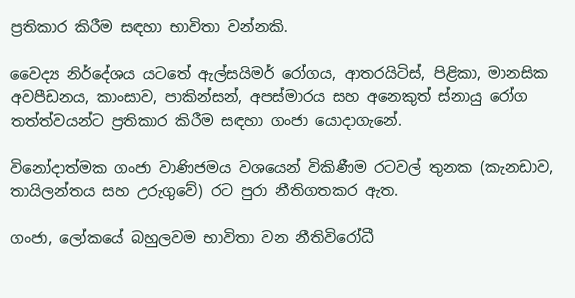ප්‍රතිකාර කිරීම සඳහා භාවිතා වන්නකි.

වෛද්‍ය නිර්දේශය යටතේ ඇල්සයිමර් රෝගය, ආතරයිටිස්, පිළිකා, මානසික අවපීඩනය, කාංසාව, පාකින්සන්, අපස්මාරය සහ අනෙකුත් ස්නායු රෝග තත්ත්වයන්ට ප්‍රතිකාර කිරීම සඳහා ගංජා යොදාගැනේ.

විනෝදාත්මක ගංජා වාණිජමය වශයෙන් විකිණීම රටවල් තුනක (කැනඩාව, තායිලන්තය සහ උරුගුවේ) රට පුරා නීතිගතකර ඇත.

ගංජා, ලෝකයේ බහුලවම භාවිතා වන නීතිවිරෝධී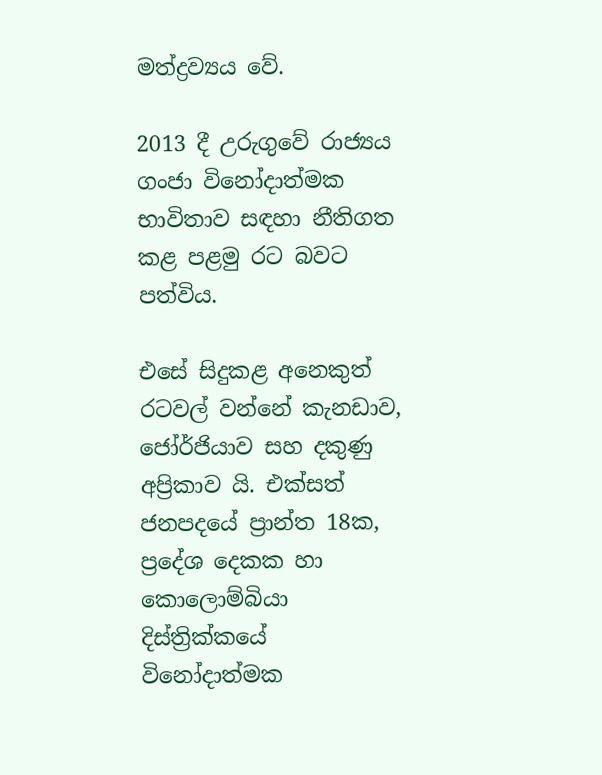මත්ද්‍රව්‍යය වේ.

2013 දී උරුගුවේ රාජ්‍යය ගංජා විනෝදාත්මක භාවිතාව සඳහා නීතිගත කළ පළමු රට බවට පත්විය.

එසේ සිදුකළ අනෙකුත් රටවල් වන්නේ කැනඩාව, ජෝර්ජියාව සහ දකුණු අප්‍රිකාව යි. එක්සත් ජනපදයේ ප්‍රාන්ත 18ක, ප්‍රදේශ දෙකක හා කොලොම්බියා දිස්ත්‍රික්කයේ විනෝදාත්මක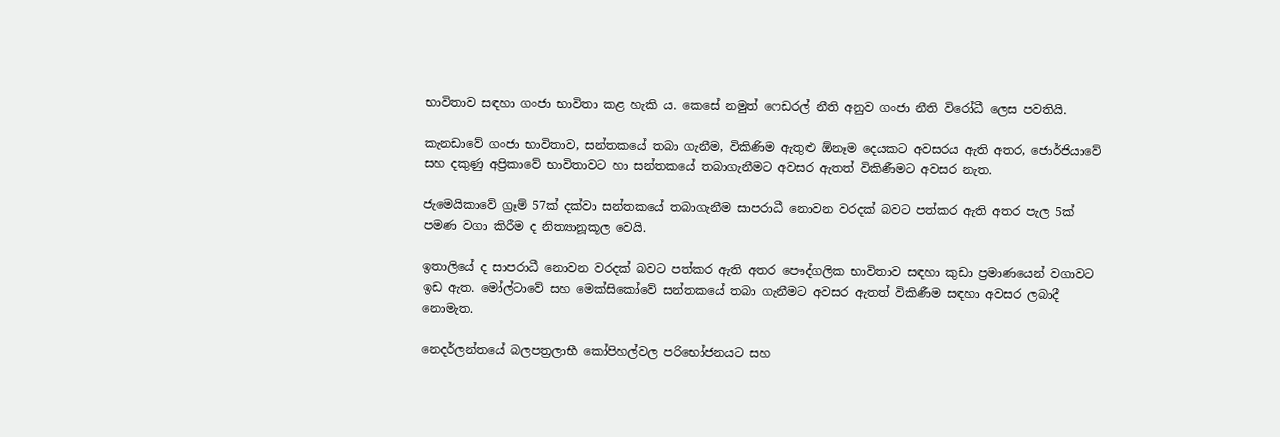භාවිතාව සඳහා ගංජා භාවිතා කළ හැකි ය. කෙසේ නමුත් ෆෙඩරල් නීති අනුව ගංජා නීති විරෝධී ලෙස පවතියි.

කැනඩාවේ ගංජා භාවිතාව, සන්තකයේ තබා ගැනීම, විකිණිම ඇතුළු ඕනෑම දෙයකට අවසරය ඇති අතර, ජොර්ජියාවේ සහ දකුණු අප්‍රිකාවේ භාවිතාවට හා සන්තකයේ තබාගැනීමට අවසර ඇතත් විකිණීමට අවසර නැත.

ජැමෙයිකාවේ ග්‍රෑම් 57ක් දක්වා සන්තකයේ තබාගැනීම සාපරාධී නොවන වරදක් බවට පත්කර ඇති අතර පැල 5ක් පමණ වගා කිරීම ද නිත්‍යානූකූල වෙයි.

ඉතාලියේ ද සාපරාධී නොවන වරදක් බවට පත්කර ඇති අතර පෞද්ගලික භාවිතාව සඳහා කුඩා ප්‍රමාණයෙන් වගාවට ඉඩ ඇත. මෝල්ටාවේ සහ මෙක්සිකෝවේ සන්තකයේ තබා ගැනීමට අවසර ඇතත් විකිණීම සඳහා අවසර ලබාදී නොමැත.

නෙදර්ලන්තයේ බලපත්‍රලාභී කෝපිහල්වල පරිභෝජනයට සහ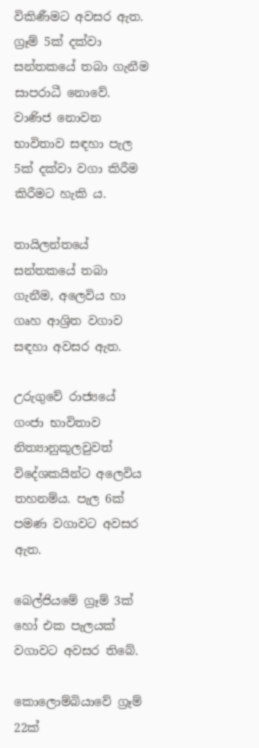විකිණීමට අවසර ඇත. ග්‍රෑම් 5ක් දක්වා සන්තකයේ තබා ගැනීම සාපරාධී නොවේ. වාණිජ නොවන භාවිතාව සඳහා පැල 5ක් දක්වා වගා කිරීම කිරීමට හැකි ය.

තායිලන්තයේ සන්තකයේ තබා ගැනීම, අලෙවිය හා ගෘහ ආශ්‍රිත වගාව සඳහා අවසර ඇත.

උරුගුවේ රාජ්‍යයේ ගංජා භාවිතාව නිත්‍යානුකූලවුවත් විදේශකයින්ට අලෙවිය තහනම්ය. පැල 6ක් පමණ වගාවට අවසර ඇත.

බෙල්ජියමේ ග්‍රෑම් 3ක් හෝ එක පැලයක් වගාවට අවසර තිබේ.

කොලොම්බියාවේ ග්‍රෑම් 22ක්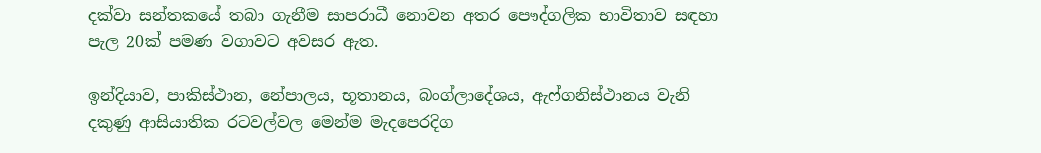දක්වා සන්තකයේ තබා ගැනීම සාපරාධී නොවන අතර පෞද්ගලික භාවිතාව සඳහා පැල 20ක් පමණ වගාවට අවසර ඇත.

ඉන්දියාව, පාකිස්ථාන, නේපාලය, භූතානය, බංග්ලාදේශය, ඇෆ්ගනිස්ථානය වැනි දකුණු ආසියාතික රටවල්වල මෙන්ම මැදපෙරදිග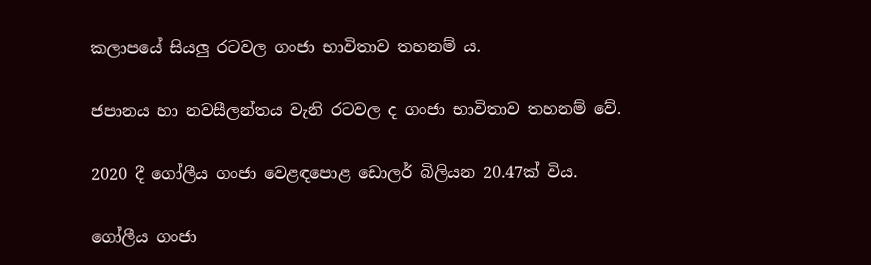කලාපයේ සියලු රටවල ගංජා භාවිතාව තහනම් ය.

ජපානය හා නවසීලන්තය වැනි රටවල ද ගංජා භාවිතාව තහනම් වේ.

2020 දී ගෝලීය ගංජා වෙළඳපොළ ඩොලර් බිලියන 20.47ක් විය.

ගෝලීය ගංජා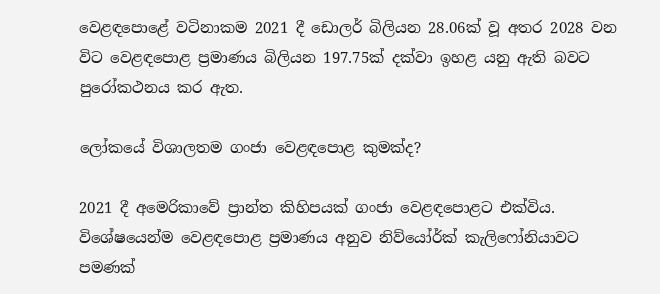වෙළඳපොළේ වටිනාකම 2021 දී ඩොලර් බිලියන 28.06ක් වූ අතර 2028 වන විට වෙළඳපොළ ප්‍රමාණය බිලියන 197.75ක් දක්වා ඉහළ යනු ඇති බවට පුරෝකථනය කර ඇත.

ලෝකයේ විශාලතම ගංජා වෙළඳපොළ කුමක්ද?

2021 දී අමෙරිකාවේ ප්‍රාන්ත කිහිපයක් ගංජා වෙළඳපොළට එක්විය. විශේෂයෙන්ම වෙළඳපොළ ප්‍රමාණය අනුව නිව්යෝර්ක් කැලිෆෝනියාවට පමණක්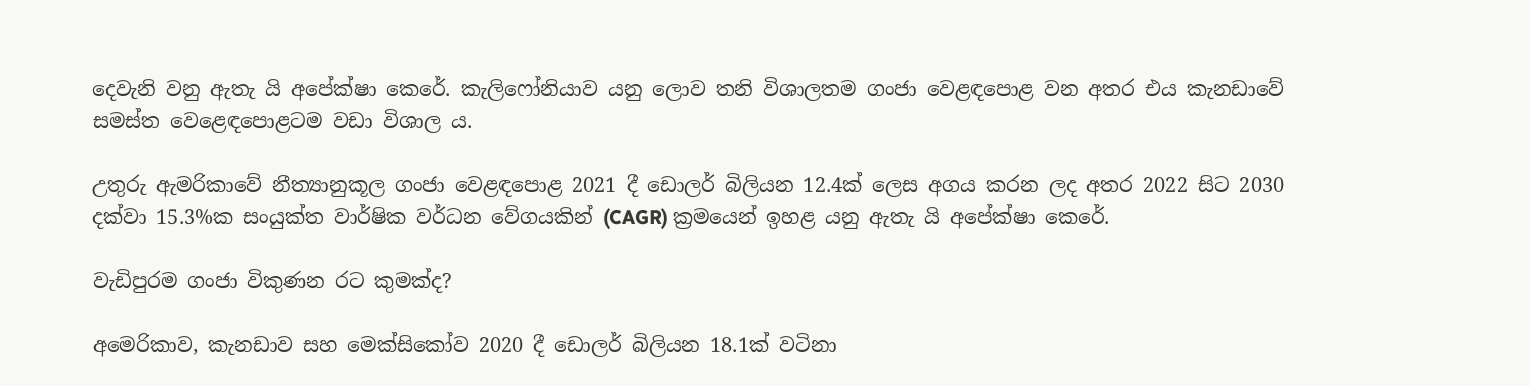දෙවැනි වනු ඇතැ යි අපේක්ෂා කෙරේ. කැලිෆෝනියාව යනු ලොව තනි විශාලතම ගංජා වෙළඳපොළ වන අතර එය කැනඩාවේ සමස්ත වෙළෙඳපොළටම වඩා විශාල ය.

උතුරු ඇමරිකාවේ නීත්‍යානුකූල ගංජා වෙළඳපොළ 2021 දී ඩොලර් බිලියන 12.4ක් ලෙස අගය කරන ලද අතර 2022 සිට 2030 දක්වා 15.3%ක සංයුක්ත වාර්ෂික වර්ධන වේගයකින් (CAGR) ක්‍රමයෙන් ඉහළ යනු ඇතැ යි අපේක්ෂා කෙරේ.

වැඩිපුරම ගංජා විකුණන රට කුමක්ද?

අමෙරිකාව, කැනඩාව සහ මෙක්සිකෝව 2020 දී ඩොලර් බිලියන 18.1ක් වටිනා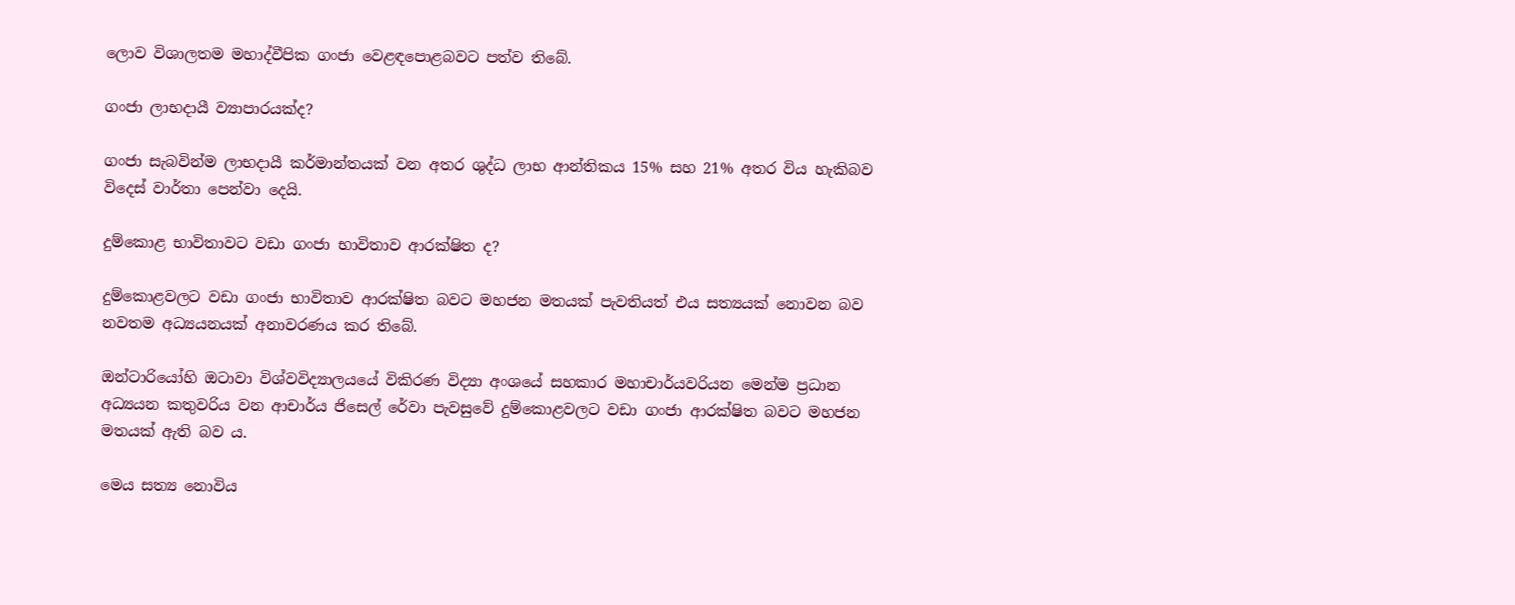ලොව විශාලතම මහාද්වීපික ගංජා වෙළඳපොළබවට පත්ව තිබේ.

ගංජා ලාභදායී ව්‍යාපාරයක්ද?

ගංජා සැබවින්ම ලාභදායී කර්මාන්තයක් වන අතර ශුද්ධ ලාභ ආන්තිකය 15% සහ 21% අතර විය හැකිබව විදෙස් වාර්තා පෙන්වා දෙයි.

දුම්කොළ භාවිතාවට වඩා ගංජා භාවිතාව ආරක්ෂිත ද?

දුම්කොළවලට වඩා ගංජා භාවිතාව ආරක්ෂිත බවට මහජන මතයක් පැවතියත් එය සත්‍යයක් නොවන බව නවතම අධ්‍යයනයක් අනාවරණය කර තිබේ.

ඔන්ටාරියෝහි ඔටාවා විශ්වවිද්‍යාලයයේ විකිරණ විද්‍යා අංශයේ සහකාර මහාචාර්යවරියන මෙන්ම ප්‍රධාන අධ්‍යයන කතුවරිය වන ආචාර්ය ජිසෙල් රේවා පැවසුවේ දුම්කොළවලට වඩා ගංජා ආරක්ෂිත බවට මහජන මතයක් ඇති බව ය.

මෙය සත්‍ය නොවිය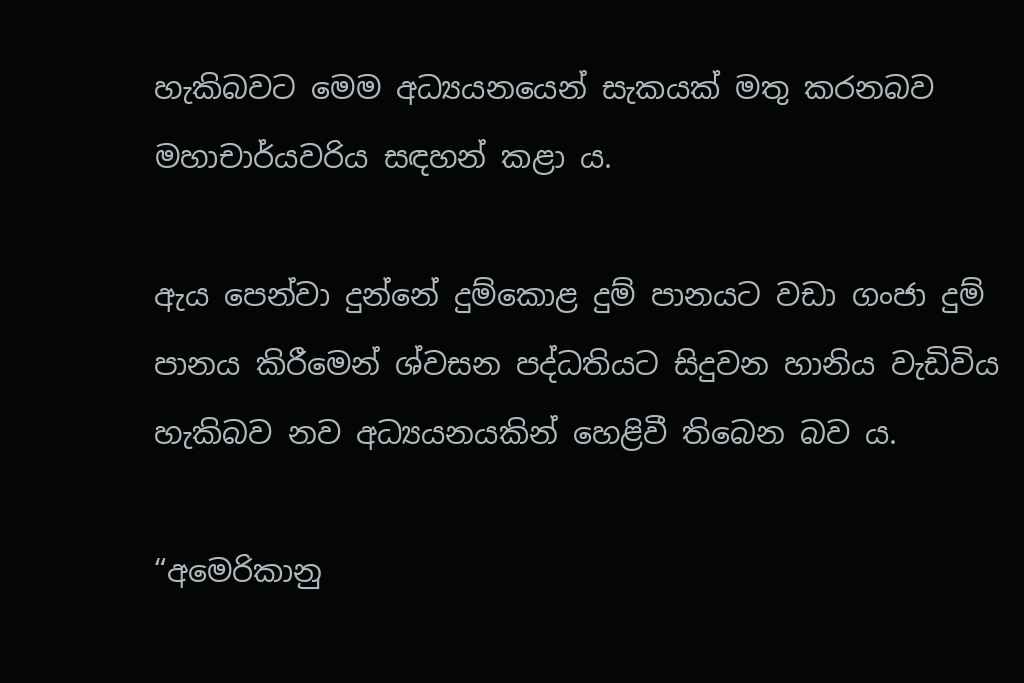හැකිබවට මෙම අධ්‍යයනයෙන් සැකයක් මතු කරනබව මහාචාර්යවරිය සඳහන් කළා ය.

ඇය පෙන්වා දුන්නේ දුම්කොළ දුම් පානයට වඩා ගංජා දුම් පානය කිරීමෙන් ශ්වසන පද්ධතියට සිදුවන හානිය වැඩිවිය හැකිබව නව අධ්‍යයනයකින් හෙළිවී තිබෙන බව ය.

“අමෙරිකානු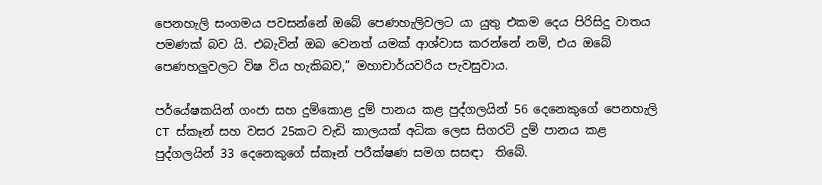පෙනහැලි සංගමය පවසන්නේ ඔබේ පෙණහැලිවලට යා යුතු එකම දෙය පිරිසිදු වාතය පමණක් බව යි. එබැවින් ඔබ වෙනත් යමක් ආශ්වාස කරන්නේ නම්, එය ඔබේ පෙණහලුවලට විෂ විය හැකිබව,” මහාචාර්යවරිය පැවසුවාය.

පර්යේෂකයින් ගංජා සහ දුම්කොළ දුම් පානය කළ පුද්ගලයින් 56 දෙනෙකුගේ පෙනහැලි CT ස්කෑන් සහ වසර 25කට වැඩි කාලයක් අධික ලෙස සිගරට් දුම් පානය කළ පුද්ගලයින් 33 දෙනෙකුගේ ස්කෑන් පරීක්ෂණ සමග සසඳා  තිබේ.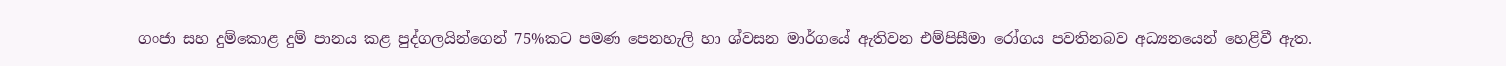ගංජා සහ දුම්කොළ දුම් පානය කළ පුද්ගලයින්ගෙන් 75%කට පමණ පෙනහැලි හා ශ්වසන මාර්ගයේ ඇතිවන එම්පිසීමා රෝගය පවතිනබව අධ්‍යනයෙන් හෙළිවී ඇත.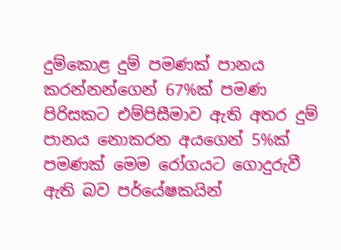දුම්කොළ දුම් පමණක් පානය කරන්නන්ගෙන් 67%ක් පමණ පිරිසකට එම්පිසීමාව ඇති අතර දුම් පානය නොකරන අයගෙන් 5%ක් පමණක් මෙම රෝගයට ගොදුරුවී ඇති බව පර්යේෂකයින්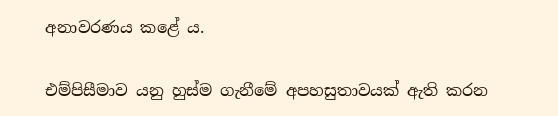අනාවරණය කළේ ය.

එම්පිසීමාව යනු හුස්ම ගැනීමේ අපහසුතාවයක් ඇති කරන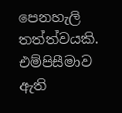පෙනහැලි තත්ත්වයකි. එම්පිසීමාව ඇති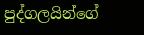පුද්ගලයින්ගේ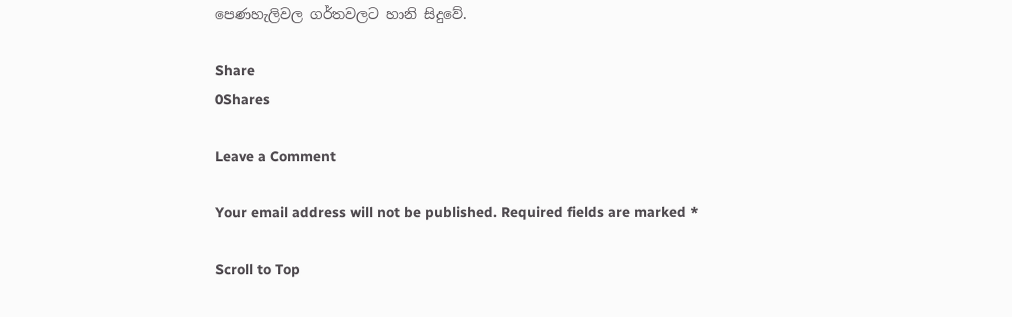පෙණහැලිවල ගර්තවලට හානි සිදුවේ.

Share
0Shares

Leave a Comment

Your email address will not be published. Required fields are marked *

Scroll to Top